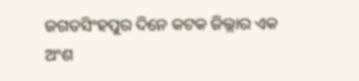ଜଗତସିଂହପୁର ଦିନେ କଟକ ଜିଲ୍ଲାର ଏକ ଅଂଶ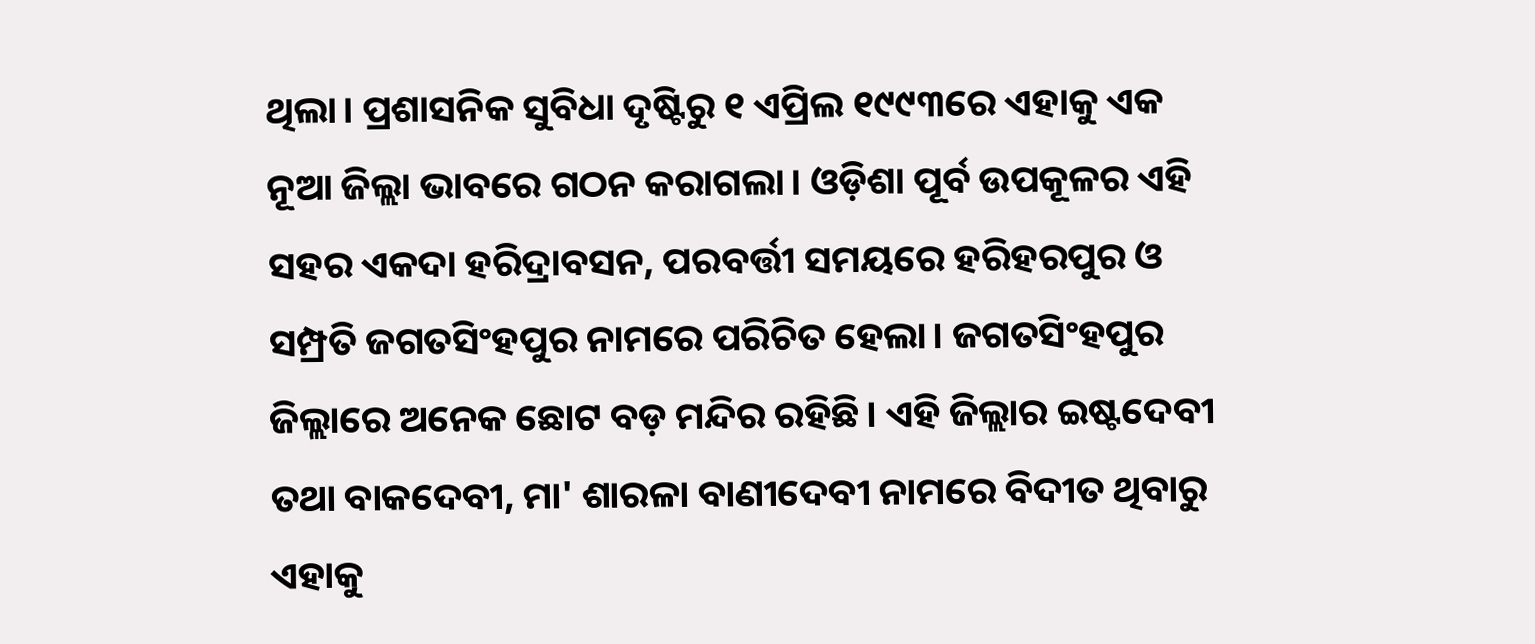ଥିଲା। ପ୍ରଶାସନିକ ସୁବିଧା ଦୃଷ୍ଟିରୁ ୧ ଏପ୍ରିଲ ୧୯୯୩ରେ ଏହାକୁ ଏକ ନୂଆ ଜିଲ୍ଲା ଭାବରେ ଗଠନ କରାଗଲା। ଓଡ଼ିଶା ପୂର୍ବ ଉପକୂଳର ଏହି ସହର ଏକଦା ହରିଦ୍ରାବସନ, ପରବର୍ତ୍ତୀ ସମୟରେ ହରିହରପୁର ଓ ସମ୍ପ୍ରତି ଜଗତସିଂହପୁର ନାମରେ ପରିଚିତ ହେଲା। ଜଗତସିଂହପୁର ଜିଲ୍ଲାରେ ଅନେକ ଛୋଟ ବଡ଼ ମନ୍ଦିର ରହିଛି। ଏହି ଜିଲ୍ଲାର ଇଷ୍ଟଦେବୀ ତଥା ବାକଦେବୀ, ମା' ଶାରଳା ବାଣୀଦେବୀ ନାମରେ ବିଦୀତ ଥିବାରୁ ଏହାକୁ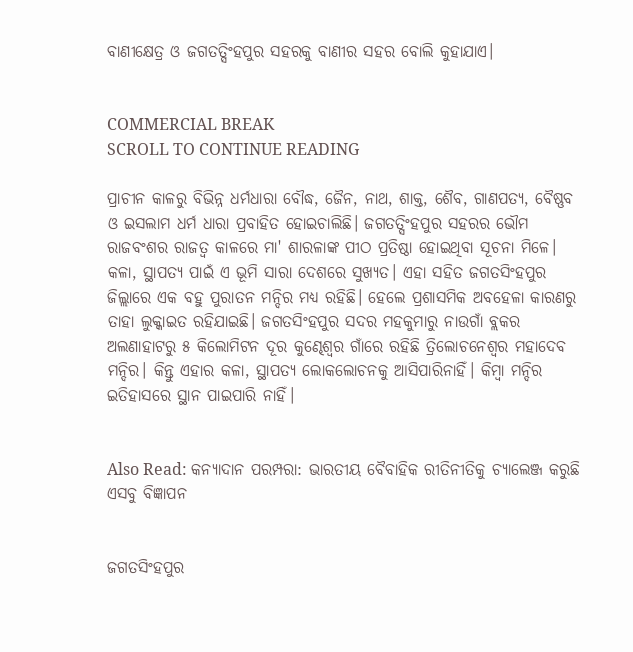ବାଣୀକ୍ଷେତ୍ର ଓ ଜଗତତ୍ସିଂହପୁର ସହରକୁ ବାଣୀର ସହର ବୋଲି କୁହାଯାଏ।


COMMERCIAL BREAK
SCROLL TO CONTINUE READING

ପ୍ରାଚୀନ କାଳରୁ ବିଭିନ୍ନ ଧର୍ମଧାରା ବୌଦ୍ଧ, ଜୈନ, ନାଥ, ଶାକ୍ତ, ଶୈବ, ଗାଣପତ୍ୟ, ବୈଷ୍ଣବ ଓ ଇସଲାମ ଧର୍ମ ଧାରା ପ୍ରବାହିତ ହୋଇଚାଲିଛି। ଜଗତତ୍ସିଂହପୁର ସହରର ଭୌମ ରାଜବଂଶର ରାଜତ୍ୱ କାଳରେ ମା' ଶାରଳାଙ୍କ ପୀଠ ପ୍ରତିଷ୍ଠା ହୋଇଥିବା ସୂଚନା ମିଳେ। କଳା, ସ୍ଥାପତ୍ୟ ପାଇଁ ଏ ଭୂମି ସାରା ଦେଶରେ ସୁଖ୍ୟତ। ଏହା ସହିତ ଜଗତସିଂହପୁର ଜିଲ୍ଲାରେ ଏକ ବହୁ ପୁରାତନ ମନ୍ଦିର ମଧ୍ୟ ରହିଛି। ହେଲେ ପ୍ରଶାସମିକ ଅବହେଳା କାରଣରୁ ତାହା ଲୁକ୍କାଇତ ରହିଯାଇଛି। ଜଗତସିଂହପୁର ସଦର ମହକୁମାରୁ ନାଉଗାଁ ବ୍ଲକର ଅଲଣାହାଟରୁ ୫ କିଲୋମିଟନ ଦୂର କୁଣ୍ଢେଶ୍ୱର ଗାଁରେ ରହିଛି ତ୍ରିଲୋଚନେଶ୍ୱର ମହାଦେବ ମନ୍ଦିର। କିନ୍ତୁ ଏହାର କଳା, ସ୍ଥାପତ୍ୟ ଲୋକଲୋଚନକୁ ଆସିପାରିନାହିଁ। କିମ୍ୱା ମନ୍ଦିର ଇତିହାସରେ ସ୍ଥାନ ପାଇପାରି ନାହିଁ।


Also Read: କନ୍ୟାଦାନ ପରମ୍ପରା: ଭାରତୀୟ ବୈବାହିକ ରୀତିନୀତିକୁ ଚ୍ୟାଲେଞ୍ଜ କରୁଛି ଏସବୁ ବିଜ୍ଞାପନ


ଜଗତସିଂହପୁର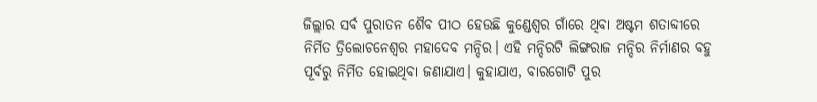ଜିଲ୍ଲାର ସର୍ବ ପୁରାତନ ଶୈବ ପୀଠ ହେଉଛି କୁଣ୍ଡେଶ୍ୱର ଗାଁରେ ଥିବା ଅଷ୍ଟମ ଶତାବ୍ଦୀରେ ନିର୍ମିତ ତ୍ରିଲୋଚନେଶ୍ୱର ମହାଦେବ ମନ୍ଦିର। ଏହି ମନ୍ଦିରଟି ଲିଙ୍ଗରାଜ ମନ୍ଦିର ନିର୍ମାଣର ବହୁ ପୂର୍ବରୁ ନିର୍ମିତ ହୋଇଥିବା ଜଣାଯାଏ। କୁହାଯାଏ, ବାରଗୋଟି ପୁର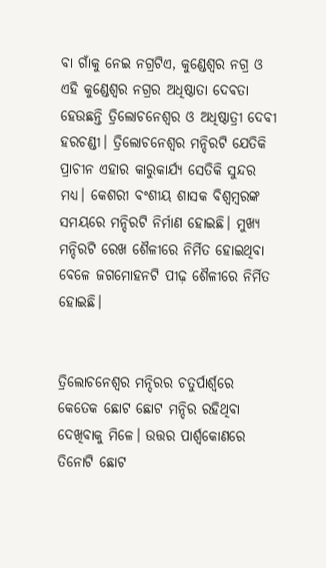ବା ଗାଁକୁ ନେଇ ନଗ୍ରଟିଏ, କୁଣ୍ଡେଶ୍ୱର ନଗ୍ର ଓ ଏହି କୁଣ୍ଡେଶ୍ୱର ନଗ୍ରର ଅଧିଷ୍ଠାତା ଦେବତା ହେଉଛନ୍ତି ତ୍ରିଲୋଚନେଶ୍ୱର ଓ ଅଧିଷ୍ଠାତ୍ରୀ ଦେବୀ ହରଚଣ୍ଡୀ। ତ୍ରିଲୋଚନେଶ୍ୱର ମନ୍ଦିରଟି ଯେତିକି ପ୍ରାଚୀନ ଏହାର କାରୁକାର୍ଯ୍ୟ ସେତିକି ସୁନ୍ଦର ମଧ୍ୟ। କେଶରୀ ବଂଶୀୟ ଶାସକ ବିଶ୍ୱମ୍ୱରଙ୍କ ସମୟରେ ମନ୍ଦିରଟି ନିର୍ମାଣ ହୋଇଛି। ମୁଖ୍ୟ ମନ୍ଦିରଟି ରେଖ ଶୈଳୀରେ ନିର୍ମିତ ହୋଇଥିବା ବେଳେ ଜଗମୋହନଟି ପୀଢ଼ ଶୈଳୀରେ ନିର୍ମିତ ହୋଇଛି।


ତ୍ରିଲୋଚନେଶ୍ୱର ମନ୍ଦିରର ଚତୁର୍ପାର୍ଶ୍ୱରେ କେତେକ ଛୋଟ ଛୋଟ ମନ୍ଦିର ରହିଥିବା ଦେଖିବାକୁ ମିଳେ। ଉତ୍ତର ପାର୍ଶ୍ଵକୋଣରେ ତିନୋଟି ଛୋଟ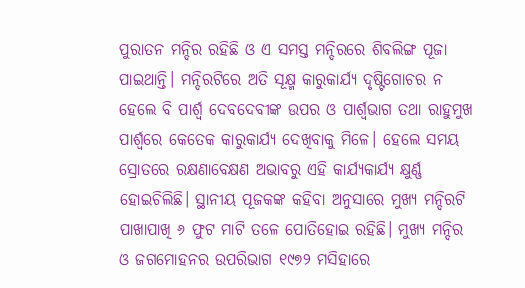ପୁରାତନ ମନ୍ଦିର ରହିଛି ଓ ଏ ସମସ୍ତ ମନ୍ଦିରରେ ଶିବଲିଙ୍ଗ ପୂଜା ପାଇଥାନ୍ତି। ମନ୍ଦିରଟିରେ ଅତି ସୂକ୍ଷ୍ମ କାରୁକାର୍ଯ୍ୟ ଦୃଷ୍ଟିଗୋଚର ନ ହେଲେ ବି ପାର୍ଶ୍ଵ ଦେବଦେବୀଙ୍କ ଉପର ଓ ପାର୍ଶ୍ଵଭାଗ ତଥା ରାହୁମୁଖ ପାର୍ଶ୍ୱରେ କେତେକ କାରୁକାର୍ଯ୍ୟ ଦେଖିବାକୁ ମିଳେ। ହେଲେ ସମୟ ସ୍ରୋତରେ ରକ୍ଷଣାବେକ୍ଷଣ ଅଭାବରୁ ଏହି କାର୍ଯ୍ୟକାର୍ଯ୍ୟ କ୍ଷୁର୍ଣ୍ଣ ହୋଇଚିଲିଛି। ସ୍ଥାନୀୟ ପୂଜକଙ୍କ କହିବା ଅନୁସାରେ ମୁଖ୍ୟ ମନ୍ଦିରଟି ପାଖାପାଖି ୬ ଫୁଟ ମାଟି ତଳେ ପୋତିହୋଇ ରହିଛି। ମୁଖ୍ୟ ମନ୍ଦିର ଓ ଜଗମୋହନର ଉପରିଭାଗ ୧୯୭୨ ମସିହାରେ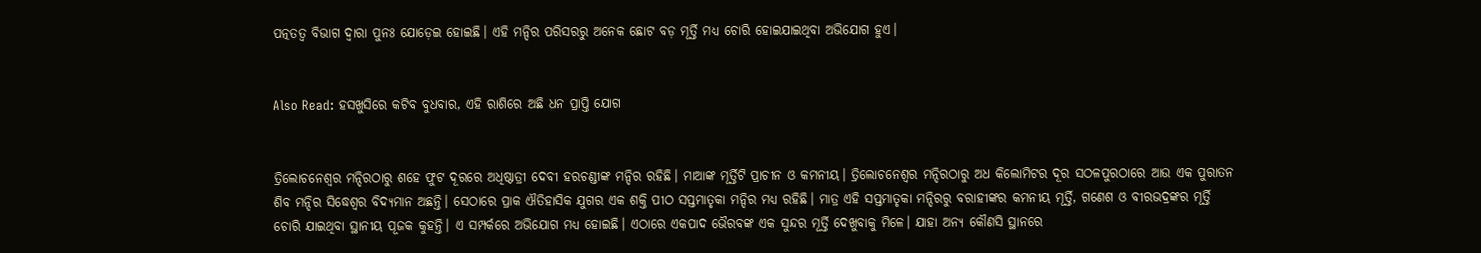ପତ୍ନତତ୍ୱ ବିଭାଗ ଦ୍ୱାରା ପୁନଃ ଯୋଡ଼େଇ ହୋଇଛି। ଏହି ମନ୍ଦିର ପରିସରରୁ ଅନେକ ଛୋଟ ବଡ଼ ମୂର୍ତ୍ତି ମଧ୍ୟ ଚୋରି ହୋଇଯାଇଥିବା ଅଭିଯୋଗ ହୁଏ।


Also Read: ହସଖୁସିରେ କଟିବ ବୁଧବାର, ଏହି ରାଶିରେ ଅଛି ଧନ ପ୍ରାପ୍ତି ଯୋଗ


ତ୍ରିଲୋଚନେଶ୍ୱର ମନ୍ଦିରଠାରୁ ଶହେ ଫୁଟ ଦୂରରେ ଅଧିଷ୍ଠାତ୍ରୀ ଦେବୀ ହରଚଣ୍ଡୀଙ୍କ ମନ୍ଦିର ରହିଛି। ମାଆଙ୍କ ମୂର୍ତ୍ତିଟି ପ୍ରାଚୀନ ଓ କମନୀୟ। ତ୍ରିଲୋଚନେଶ୍ୱର ମନ୍ଦିରଠାରୁ ଅଧ କିଲୋମିଟର ଦୂର ସଠଳପୁରଠାରେ ଆଉ ଏକ ପୁରାତନ ଶିବ ମନ୍ଦିର ସିଦ୍ଧେଶ୍ୱର ବିଦ୍ୟମାନ ଅଛନ୍ତି। ସେଠାରେ ପ୍ରାକ ଐତିହାସିକ ଯୁଗର ଏକ ଶକ୍ତି ପୀଠ ସପ୍ତମାତୃକା ମନ୍ଦିର ମଧ୍ୟ ରହିଛି। ମାତ୍ର ଏହି ସପ୍ତମାତୃକା ମନ୍ଦିରରୁ ବରାହୀଙ୍କର କମନୀୟ ମୂର୍ତ୍ତି, ଗଣେଶ ଓ ବୀରଭଦ୍ରଙ୍କର ମୂର୍ତ୍ତି ଚୋରି ଯାଇଥିବା ସ୍ଥାନୀୟ ପୂଜକ କୁହନ୍ତି। ଏ ସମ୍ପର୍କରେ ଅଭିଯୋଗ ମଧ୍ୟ ହୋଇଛି। ଏଠାରେ ଏକପାଦ ଭୈରବଙ୍କ ଏକ ସୁନ୍ଦର ମୂର୍ତ୍ତି ଦେଖୁବାକୁ ମିଳେ। ଯାହା ଅନ୍ୟ କୌଣସି ସ୍ଥାନରେ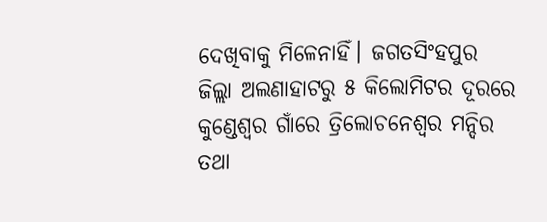ଦେଖିବାକୁ ମିଳେନାହିଁ। ଜଗତସିଂହପୁର ଜିଲ୍ଲା ଅଲଣାହାଟରୁ ୫ କିଲୋମିଟର ଦୂରରେ କୁଣ୍ଡେଶ୍ୱର ଗାଁରେ ତ୍ରିଲୋଚନେଶ୍ୱର ମନ୍ଦିର ତଥା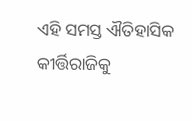ଏହି ସମସ୍ତ ଐତିହାସିକ କୀର୍ତ୍ତିରାଜିକୁ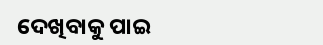ଦେଖିବାକୁ ପାଇ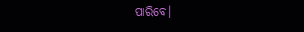ପାରିବେ।